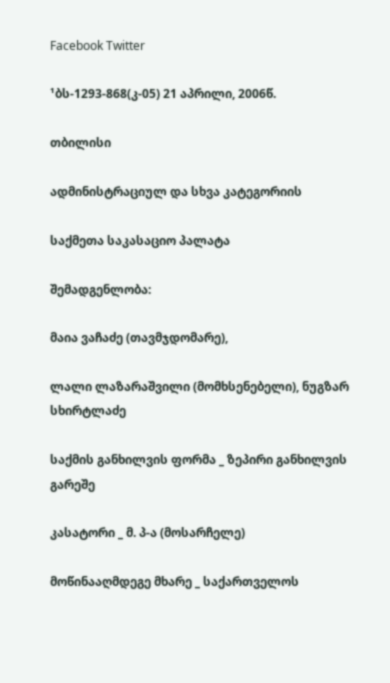Facebook Twitter

¹ბს-1293-868(კ-05) 21 აპრილი, 2006წ.

თბილისი

ადმინისტრაციულ და სხვა კატეგორიის

საქმეთა საკასაციო პალატა

შემადგენლობა:

მაია ვაჩაძე (თავმჯდომარე),

ლალი ლაზარაშვილი (მომხსენებელი), ნუგზარ სხირტლაძე

საქმის განხილვის ფორმა _ ზეპირი განხილვის გარეშე

კასატორი _ მ. პ-ა (მოსარჩელე)

მოწინააღმდეგე მხარე _ საქართველოს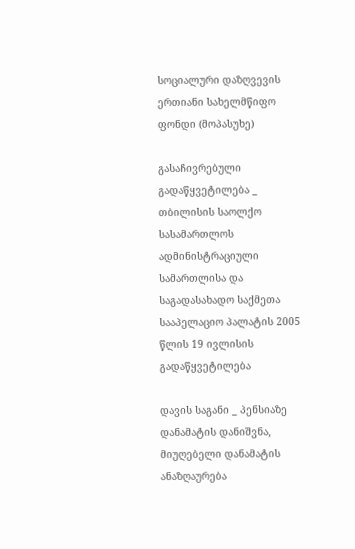სოციალური დაზღვევის ერთიანი სახელმწიფო ფონდი (მოპასუხე)

გასაჩივრებული გადაწყვეტილება _ თბილისის საოლქო სასამართლოს ადმინისტრაციული სამართლისა და საგადასახადო საქმეთა სააპელაციო პალატის 2005 წლის 19 ივლისის გადაწყვეტილება

დავის საგანი _ პენსიაზე დანამატის დანიშვნა, მიუღებელი დანამატის ანაზღაურება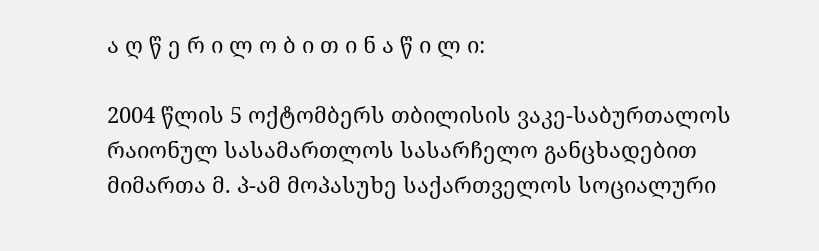ა ღ წ ე რ ი ლ ო ბ ი თ ი ნ ა წ ი ლ ი:

2004 წლის 5 ოქტომბერს თბილისის ვაკე-საბურთალოს რაიონულ სასამართლოს სასარჩელო განცხადებით მიმართა მ. პ-ამ მოპასუხე საქართველოს სოციალური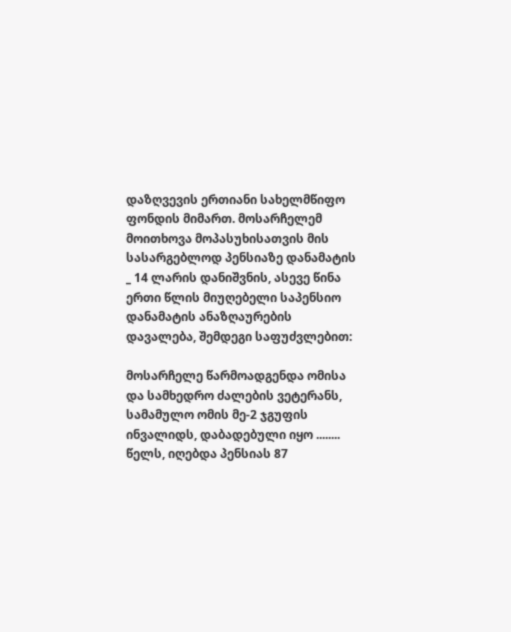დაზღვევის ერთიანი სახელმწიფო ფონდის მიმართ. მოსარჩელემ მოითხოვა მოპასუხისათვის მის სასარგებლოდ პენსიაზე დანამატის _ 14 ლარის დანიშვნის, ასევე წინა ერთი წლის მიუღებელი საპენსიო დანამატის ანაზღაურების დავალება, შემდეგი საფუძვლებით:

მოსარჩელე წარმოადგენდა ომისა და სამხედრო ძალების ვეტერანს, სამამულო ომის მე-2 ჯგუფის ინვალიდს, დაბადებული იყო ........ წელს, იღებდა პენსიას 87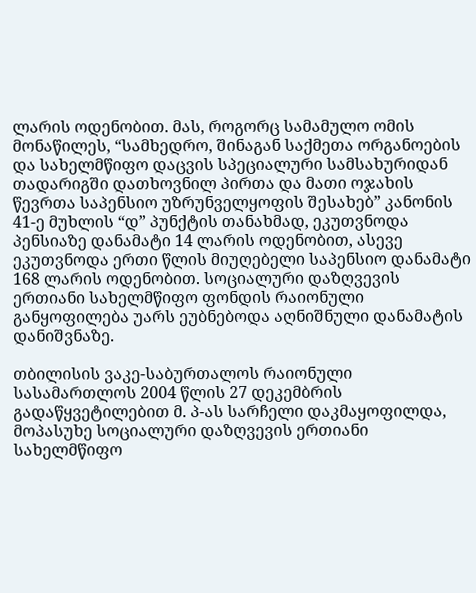ლარის ოდენობით. მას, როგორც სამამულო ომის მონაწილეს, “სამხედრო, შინაგან საქმეთა ორგანოების და სახელმწიფო დაცვის სპეციალური სამსახურიდან თადარიგში დათხოვნილ პირთა და მათი ოჯახის წევრთა საპენსიო უზრუნველყოფის შესახებ” კანონის 41-ე მუხლის “დ” პუნქტის თანახმად, ეკუთვნოდა პენსიაზე დანამატი 14 ლარის ოდენობით, ასევე ეკუთვნოდა ერთი წლის მიუღებელი საპენსიო დანამატი 168 ლარის ოდენობით. სოციალური დაზღვევის ერთიანი სახელმწიფო ფონდის რაიონული განყოფილება უარს ეუბნებოდა აღნიშნული დანამატის დანიშვნაზე.

თბილისის ვაკე-საბურთალოს რაიონული სასამართლოს 2004 წლის 27 დეკემბრის გადაწყვეტილებით მ. პ-ას სარჩელი დაკმაყოფილდა, მოპასუხე სოციალური დაზღვევის ერთიანი სახელმწიფო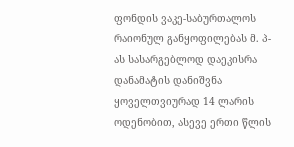ფონდის ვაკე-საბურთალოს რაიონულ განყოფილებას მ. პ-ას სასარგებლოდ დაეკისრა დანამატის დანიშვნა ყოველთვიურად 14 ლარის ოდენობით, ასევე ერთი წლის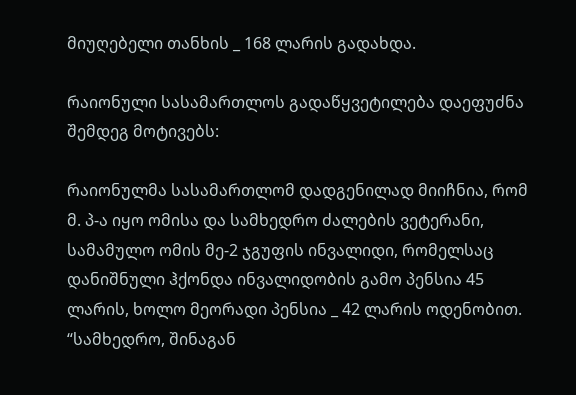მიუღებელი თანხის _ 168 ლარის გადახდა.

რაიონული სასამართლოს გადაწყვეტილება დაეფუძნა შემდეგ მოტივებს:

რაიონულმა სასამართლომ დადგენილად მიიჩნია, რომ მ. პ-ა იყო ომისა და სამხედრო ძალების ვეტერანი, სამამულო ომის მე-2 ჯგუფის ინვალიდი, რომელსაც დანიშნული ჰქონდა ინვალიდობის გამო პენსია 45 ლარის, ხოლო მეორადი პენსია _ 42 ლარის ოდენობით. “სამხედრო, შინაგან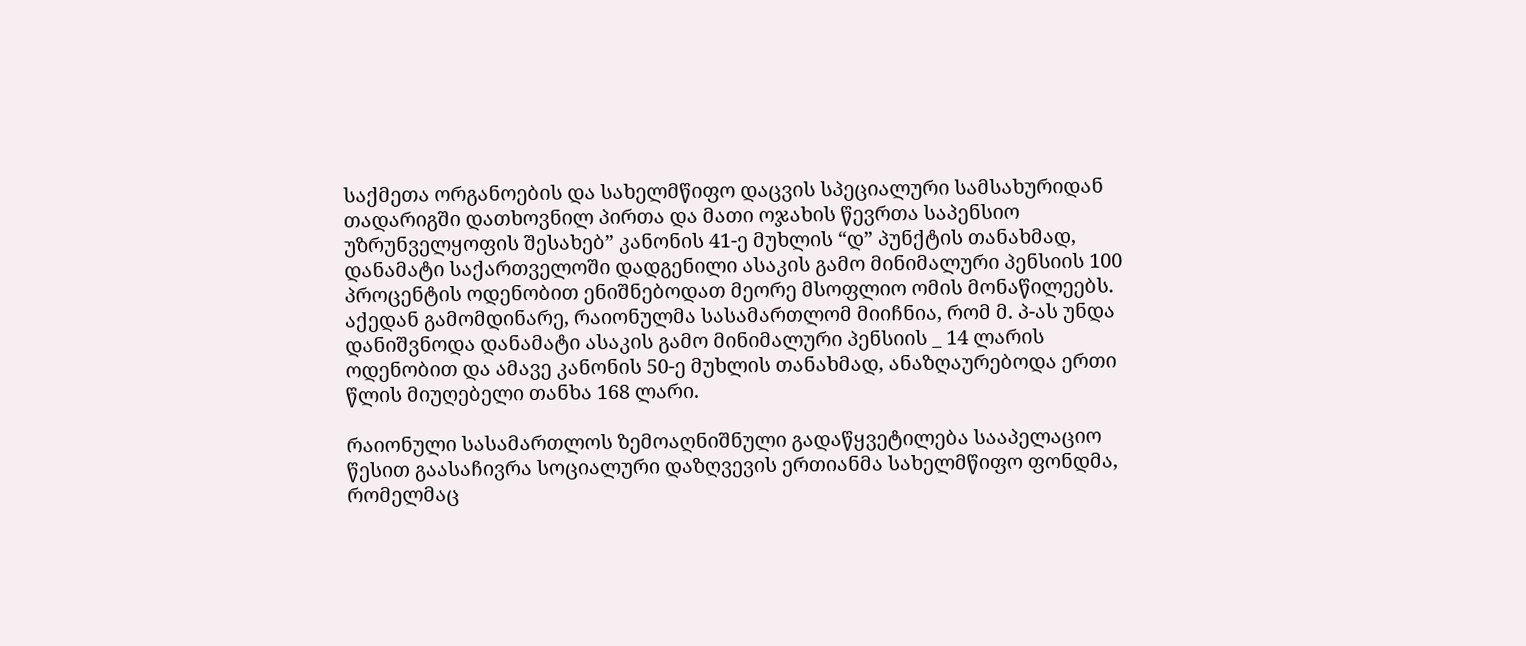საქმეთა ორგანოების და სახელმწიფო დაცვის სპეციალური სამსახურიდან თადარიგში დათხოვნილ პირთა და მათი ოჯახის წევრთა საპენსიო უზრუნველყოფის შესახებ” კანონის 41-ე მუხლის “დ” პუნქტის თანახმად, დანამატი საქართველოში დადგენილი ასაკის გამო მინიმალური პენსიის 100 პროცენტის ოდენობით ენიშნებოდათ მეორე მსოფლიო ომის მონაწილეებს. აქედან გამომდინარე, რაიონულმა სასამართლომ მიიჩნია, რომ მ. პ-ას უნდა დანიშვნოდა დანამატი ასაკის გამო მინიმალური პენსიის _ 14 ლარის ოდენობით და ამავე კანონის 50-ე მუხლის თანახმად, ანაზღაურებოდა ერთი წლის მიუღებელი თანხა 168 ლარი.

რაიონული სასამართლოს ზემოაღნიშნული გადაწყვეტილება სააპელაციო წესით გაასაჩივრა სოციალური დაზღვევის ერთიანმა სახელმწიფო ფონდმა, რომელმაც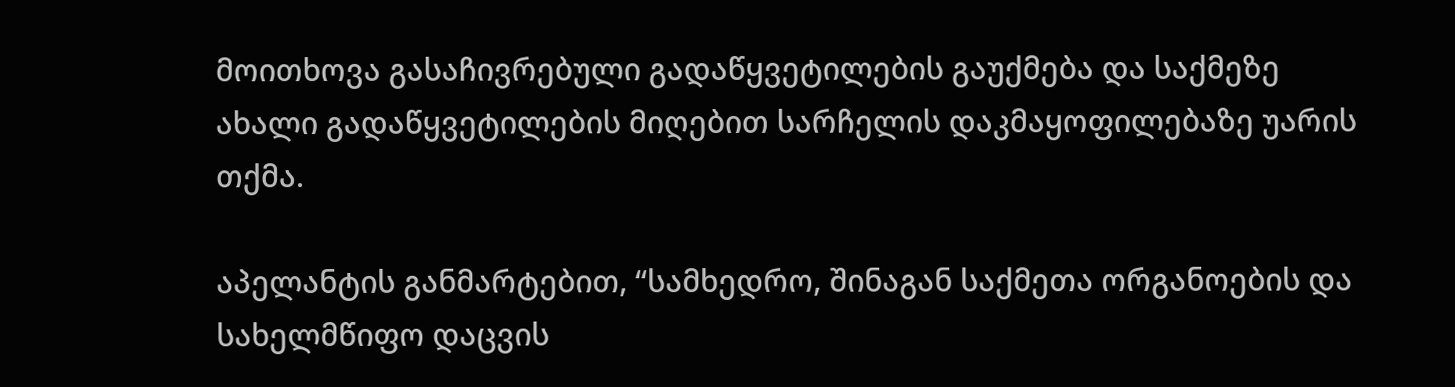მოითხოვა გასაჩივრებული გადაწყვეტილების გაუქმება და საქმეზე ახალი გადაწყვეტილების მიღებით სარჩელის დაკმაყოფილებაზე უარის თქმა.

აპელანტის განმარტებით, “სამხედრო, შინაგან საქმეთა ორგანოების და სახელმწიფო დაცვის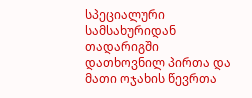სპეციალური სამსახურიდან თადარიგში დათხოვნილ პირთა და მათი ოჯახის წევრთა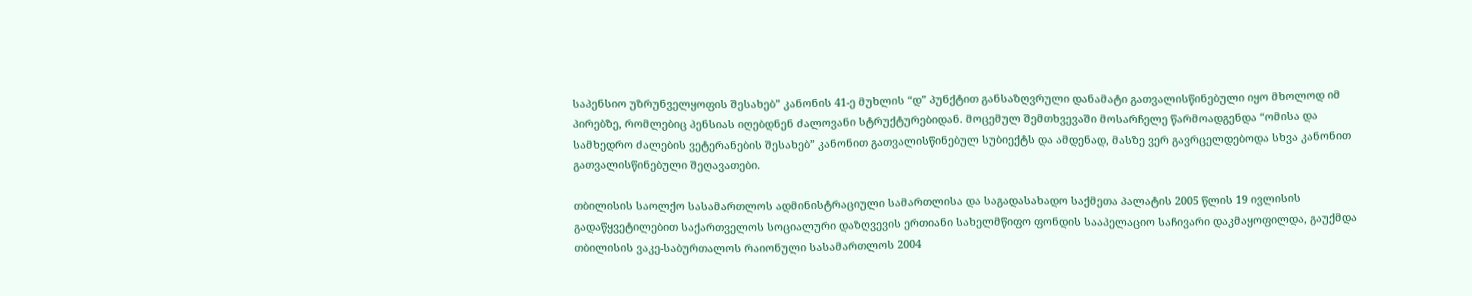საპენსიო უზრუნველყოფის შესახებ” კანონის 41-ე მუხლის “დ” პუნქტით განსაზღვრული დანამატი გათვალისწინებული იყო მხოლოდ იმ პირებზე, რომლებიც პენსიას იღებდნენ ძალოვანი სტრუქტურებიდან. მოცემულ შემთხვევაში მოსარჩელე წარმოადგენდა “ომისა და სამხედრო ძალების ვეტერანების შესახებ” კანონით გათვალისწინებულ სუბიექტს და ამდენად, მასზე ვერ გავრცელდებოდა სხვა კანონით გათვალისწინებული შეღავათები.

თბილისის საოლქო სასამართლოს ადმინისტრაციული სამართლისა და საგადასახადო საქმეთა პალატის 2005 წლის 19 ივლისის გადაწყვეტილებით საქართველოს სოციალური დაზღვევის ერთიანი სახელმწიფო ფონდის სააპელაციო საჩივარი დაკმაყოფილდა, გაუქმდა თბილისის ვაკე-საბურთალოს რაიონული სასამართლოს 2004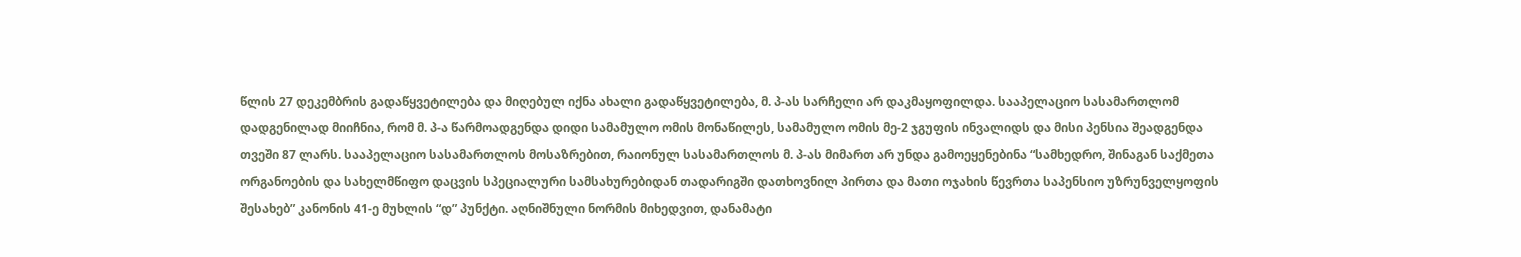წლის 27 დეკემბრის გადაწყვეტილება და მიღებულ იქნა ახალი გადაწყვეტილება, მ. პ-ას სარჩელი არ დაკმაყოფილდა. სააპელაციო სასამართლომ დადგენილად მიიჩნია, რომ მ. პ-ა წარმოადგენდა დიდი სამამულო ომის მონაწილეს, სამამულო ომის მე-2 ჯგუფის ინვალიდს და მისი პენსია შეადგენდა თვეში 87 ლარს. სააპელაციო სასამართლოს მოსაზრებით, რაიონულ სასამართლოს მ. პ-ას მიმართ არ უნდა გამოეყენებინა “სამხედრო, შინაგან საქმეთა ორგანოების და სახელმწიფო დაცვის სპეციალური სამსახურებიდან თადარიგში დათხოვნილ პირთა და მათი ოჯახის წევრთა საპენსიო უზრუნველყოფის შესახებ” კანონის 41-ე მუხლის “დ” პუნქტი. აღნიშნული ნორმის მიხედვით, დანამატი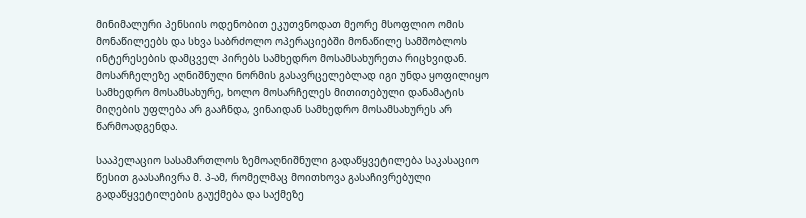მინიმალური პენსიის ოდენობით ეკუთვნოდათ მეორე მსოფლიო ომის მონაწილეებს და სხვა საბრძოლო ოპერაციებში მონაწილე სამშობლოს ინტერესების დამცველ პირებს სამხედრო მოსამსახურეთა რიცხვიდან. მოსარჩელეზე აღნიშნული ნორმის გასავრცელებლად იგი უნდა ყოფილიყო სამხედრო მოსამსახურე, ხოლო მოსარჩელეს მითითებული დანამატის მიღების უფლება არ გააჩნდა, ვინაიდან სამხედრო მოსამსახურეს არ წარმოადგენდა.

სააპელაციო სასამართლოს ზემოაღნიშნული გადაწყვეტილება საკასაციო წესით გაასაჩივრა მ. პ-ამ, რომელმაც მოითხოვა გასაჩივრებული გადაწყვეტილების გაუქმება და საქმეზე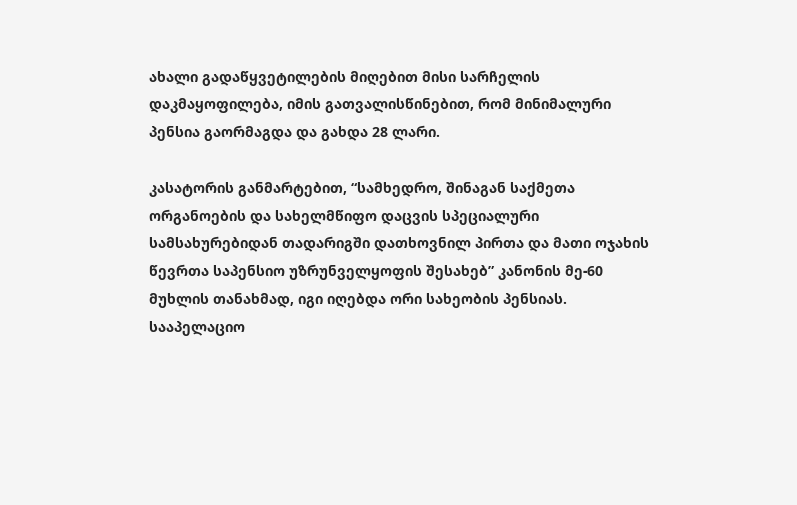ახალი გადაწყვეტილების მიღებით მისი სარჩელის დაკმაყოფილება, იმის გათვალისწინებით, რომ მინიმალური პენსია გაორმაგდა და გახდა 28 ლარი.

კასატორის განმარტებით, “სამხედრო, შინაგან საქმეთა ორგანოების და სახელმწიფო დაცვის სპეციალური სამსახურებიდან თადარიგში დათხოვნილ პირთა და მათი ოჯახის წევრთა საპენსიო უზრუნველყოფის შესახებ” კანონის მე-60 მუხლის თანახმად, იგი იღებდა ორი სახეობის პენსიას. სააპელაციო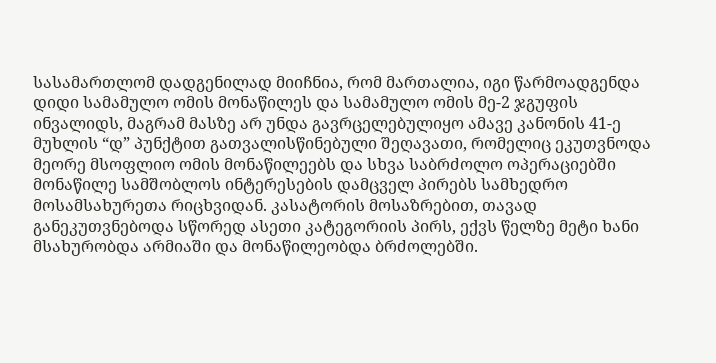სასამართლომ დადგენილად მიიჩნია, რომ მართალია, იგი წარმოადგენდა დიდი სამამულო ომის მონაწილეს და სამამულო ომის მე-2 ჯგუფის ინვალიდს, მაგრამ მასზე არ უნდა გავრცელებულიყო ამავე კანონის 41-ე მუხლის “დ” პუნქტით გათვალისწინებული შეღავათი, რომელიც ეკუთვნოდა მეორე მსოფლიო ომის მონაწილეებს და სხვა საბრძოლო ოპერაციებში მონაწილე სამშობლოს ინტერესების დამცველ პირებს სამხედრო მოსამსახურეთა რიცხვიდან. კასატორის მოსაზრებით, თავად განეკუთვნებოდა სწორედ ასეთი კატეგორიის პირს, ექვს წელზე მეტი ხანი მსახურობდა არმიაში და მონაწილეობდა ბრძოლებში.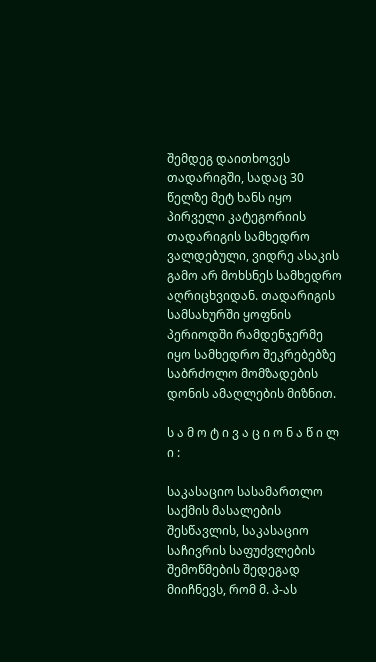შემდეგ დაითხოვეს თადარიგში, სადაც 30 წელზე მეტ ხანს იყო პირველი კატეგორიის თადარიგის სამხედრო ვალდებული, ვიდრე ასაკის გამო არ მოხსნეს სამხედრო აღრიცხვიდან. თადარიგის სამსახურში ყოფნის პერიოდში რამდენჯერმე იყო სამხედრო შეკრებებზე საბრძოლო მომზადების დონის ამაღლების მიზნით.

ს ა მ ო ტ ი ვ ა ც ი ო ნ ა წ ი ლ ი :

საკასაციო სასამართლო საქმის მასალების შესწავლის, საკასაციო საჩივრის საფუძვლების შემოწმების შედეგად მიიჩნევს, რომ მ. პ-ას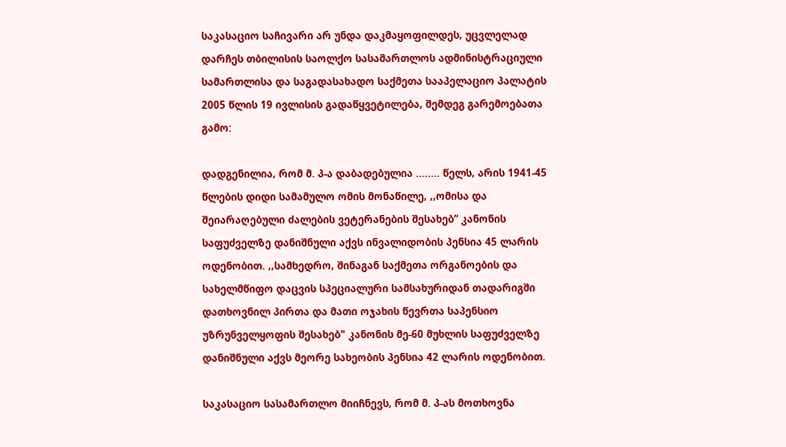საკასაციო საჩივარი არ უნდა დაკმაყოფილდეს, უცვლელად დარჩეს თბილისის საოლქო სასამართლოს ადმინისტრაციული სამართლისა და საგადასახადო საქმეთა სააპელაციო პალატის 2005 წლის 19 ივლისის გადაწყვეტილება, შემდეგ გარემოებათა გამო:

დადგენილია, რომ მ. პ-ა დაბადებულია ........ წელს, არის 1941-45 წლების დიდი სამამულო ომის მონაწილე, ,,ომისა და შეიარაღებული ძალების ვეტერანების შესახებ” კანონის საფუძველზე დანიშნული აქვს ინვალიდობის პენსია 45 ლარის ოდენობით. ,,სამხედრო, შინაგან საქმეთა ორგანოების და სახელმწიფო დაცვის სპეციალური სამსახურიდან თადარიგში დათხოვნილ პირთა და მათი ოჯახის წევრთა საპენსიო უზრუნველყოფის შესახებ" კანონის მე-60 მუხლის საფუძველზე დანიშნული აქვს მეორე სახეობის პენსია 42 ლარის ოდენობით.

საკასაციო სასამართლო მიიჩნევს, რომ მ. პ-ას მოთხოვნა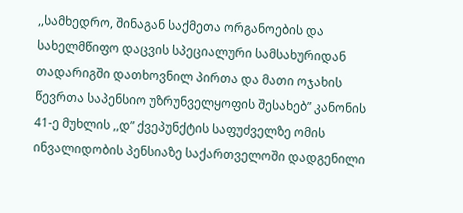,,სამხედრო, შინაგან საქმეთა ორგანოების და სახელმწიფო დაცვის სპეციალური სამსახურიდან თადარიგში დათხოვნილ პირთა და მათი ოჯახის წევრთა საპენსიო უზრუნველყოფის შესახებ” კანონის 41-ე მუხლის ,,დ” ქვეპუნქტის საფუძველზე ომის ინვალიდობის პენსიაზე საქართველოში დადგენილი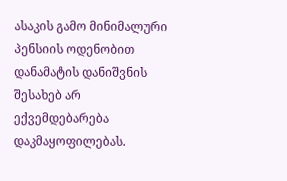ასაკის გამო მინიმალური პენსიის ოდენობით დანამატის დანიშვნის შესახებ არ ექვემდებარება დაკმაყოფილებას.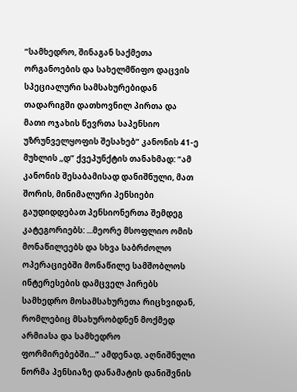“სამხედრო, შინაგან საქმეთა ორგანოების და სახელმწიფო დაცვის სპეციალური სამსახურებიდან თადარიგში დათხოვნილ პირთა და მათი ოჯახის წევრთა საპენსიო უზრუნველყოფის შესახებ” კანონის 41-ე მუხლის ,,დ” ქვეპუნქტის თანახმად: “ამ კანონის შესაბამისად დანიშნული, მათ შორის, მინიმალური პენსიები გაუდიდდებათ პენსიონერთა შემდეგ კატეგორიებს: ...მეორე მსოფლიო ომის მონაწილეებს და სხვა საბრძოლო ოპერაციებში მონაწილე სამშობლოს ინტერესების დამცველ პირებს სამხედრო მოსამსახურეთა რიცხვიდან, რომლებიც მსახურობდნენ მოქმედ არმიასა და სამხედრო ფორმირებებში...” ამდენად, აღნიშნული ნორმა პენსიაზე დანამატის დანიშვნის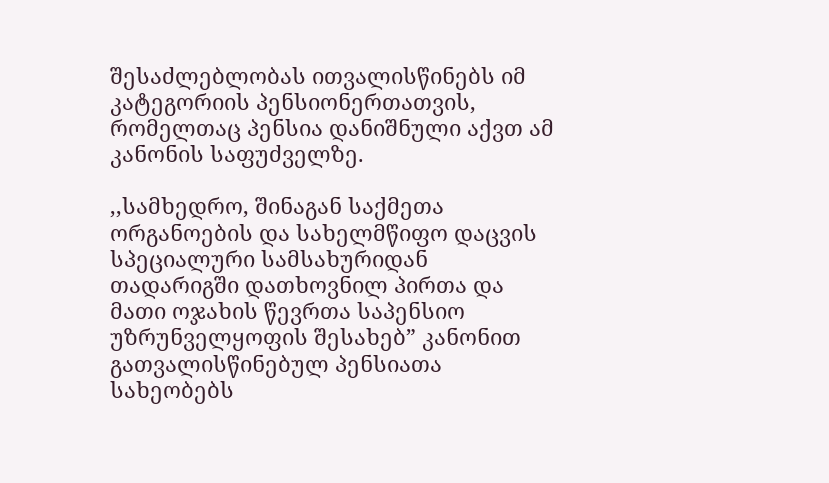შესაძლებლობას ითვალისწინებს იმ კატეგორიის პენსიონერთათვის, რომელთაც პენსია დანიშნული აქვთ ამ კანონის საფუძველზე.

,,სამხედრო, შინაგან საქმეთა ორგანოების და სახელმწიფო დაცვის სპეციალური სამსახურიდან თადარიგში დათხოვნილ პირთა და მათი ოჯახის წევრთა საპენსიო უზრუნველყოფის შესახებ” კანონით გათვალისწინებულ პენსიათა სახეობებს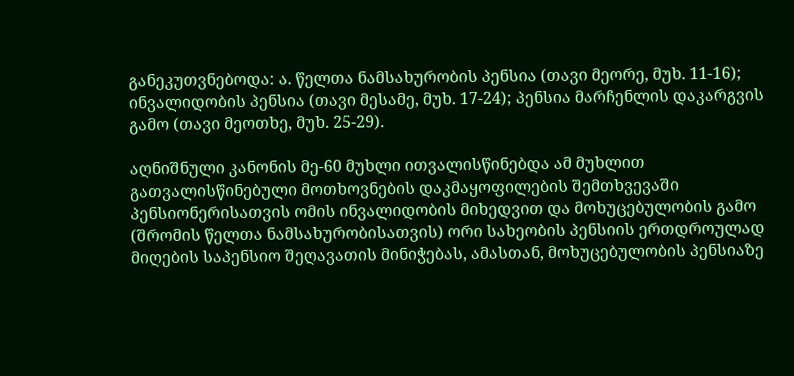განეკუთვნებოდა: ა. წელთა ნამსახურობის პენსია (თავი მეორე, მუხ. 11-16); ინვალიდობის პენსია (თავი მესამე, მუხ. 17-24); პენსია მარჩენლის დაკარგვის გამო (თავი მეოთხე, მუხ. 25-29).

აღნიშნული კანონის მე-60 მუხლი ითვალისწინებდა ამ მუხლით გათვალისწინებული მოთხოვნების დაკმაყოფილების შემთხვევაში პენსიონერისათვის ომის ინვალიდობის მიხედვით და მოხუცებულობის გამო (შრომის წელთა ნამსახურობისათვის) ორი სახეობის პენსიის ერთდროულად მიღების საპენსიო შეღავათის მინიჭებას, ამასთან, მოხუცებულობის პენსიაზე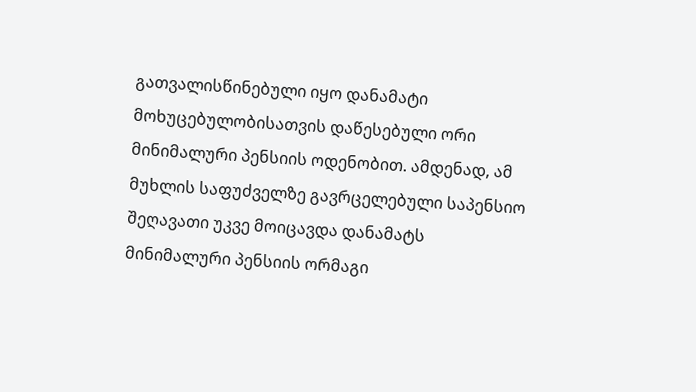გათვალისწინებული იყო დანამატი მოხუცებულობისათვის დაწესებული ორი მინიმალური პენსიის ოდენობით. ამდენად, ამ მუხლის საფუძველზე გავრცელებული საპენსიო შეღავათი უკვე მოიცავდა დანამატს მინიმალური პენსიის ორმაგი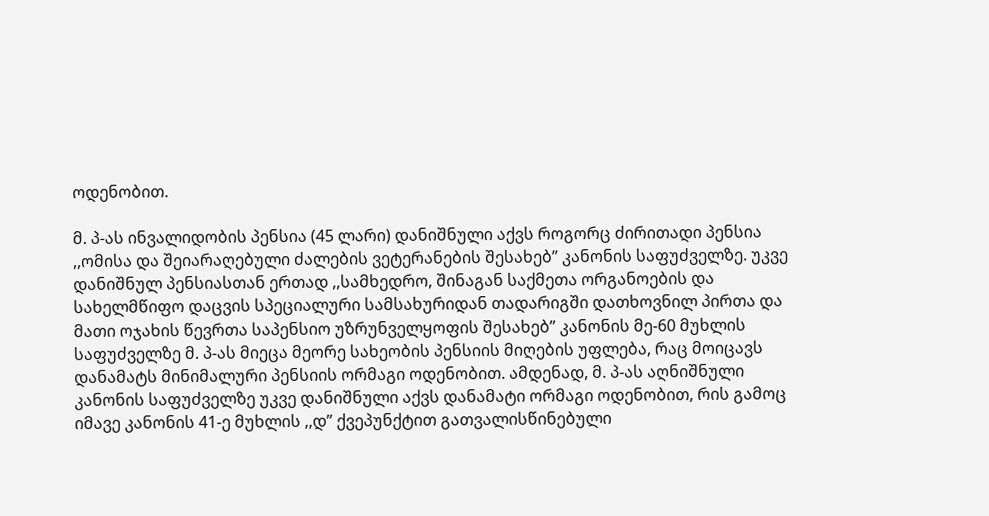ოდენობით.

მ. პ-ას ინვალიდობის პენსია (45 ლარი) დანიშნული აქვს როგორც ძირითადი პენსია ,,ომისა და შეიარაღებული ძალების ვეტერანების შესახებ” კანონის საფუძველზე. უკვე დანიშნულ პენსიასთან ერთად ,,სამხედრო, შინაგან საქმეთა ორგანოების და სახელმწიფო დაცვის სპეციალური სამსახურიდან თადარიგში დათხოვნილ პირთა და მათი ოჯახის წევრთა საპენსიო უზრუნველყოფის შესახებ” კანონის მე-60 მუხლის საფუძველზე მ. პ-ას მიეცა მეორე სახეობის პენსიის მიღების უფლება, რაც მოიცავს დანამატს მინიმალური პენსიის ორმაგი ოდენობით. ამდენად, მ. პ-ას აღნიშნული კანონის საფუძველზე უკვე დანიშნული აქვს დანამატი ორმაგი ოდენობით, რის გამოც იმავე კანონის 41-ე მუხლის ,,დ” ქვეპუნქტით გათვალისწინებული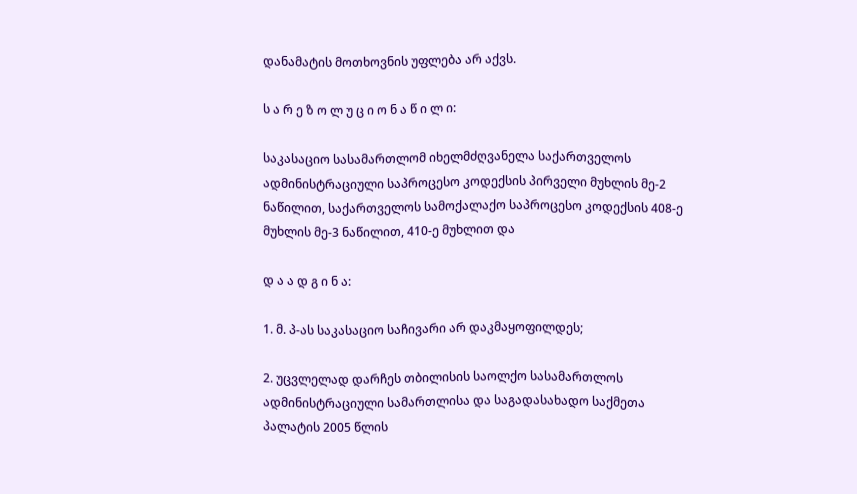დანამატის მოთხოვნის უფლება არ აქვს.

ს ა რ ე ზ ო ლ უ ც ი ო ნ ა წ ი ლ ი:

საკასაციო სასამართლომ იხელმძღვანელა საქართველოს ადმინისტრაციული საპროცესო კოდექსის პირველი მუხლის მე-2 ნაწილით, საქართველოს სამოქალაქო საპროცესო კოდექსის 408-ე მუხლის მე-3 ნაწილით, 410-ე მუხლით და

დ ა ა დ გ ი ნ ა:

1. მ. პ-ას საკასაციო საჩივარი არ დაკმაყოფილდეს;

2. უცვლელად დარჩეს თბილისის საოლქო სასამართლოს ადმინისტრაციული სამართლისა და საგადასახადო საქმეთა პალატის 2005 წლის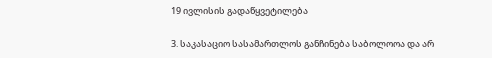19 ივლისის გადაწყვეტილება

3. საკასაციო სასამართლოს განჩინება საბოლოოა და არ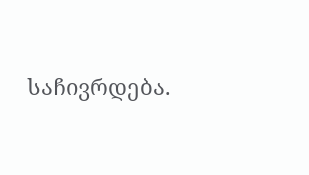საჩივრდება.